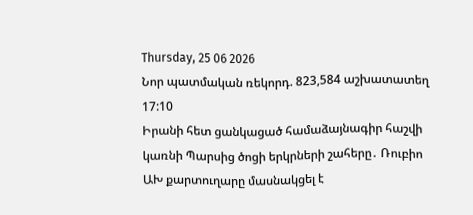Thursday, 25 06 2026
Նոր պատմական ռեկորդ. 823,584 աշխատատեղ
17:10
Իրանի հետ ցանկացած համաձայնագիր հաշվի կառնի Պարսից ծոցի երկրների շահերը․ Ռուբիո
ԱԽ քարտուղարը մասնակցել է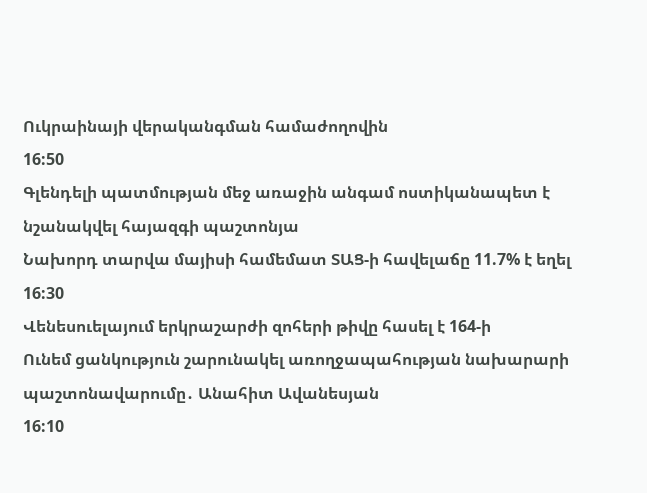Ուկրաինայի վերականգման համաժողովին
16:50
Գլենդելի պատմության մեջ առաջին անգամ ոստիկանապետ է նշանակվել հայազգի պաշտոնյա
Նախորդ տարվա մայիսի համեմատ ՏԱՑ-ի հավելաճը 11.7% է եղել
16:30
Վենեսուելայում երկրաշարժի զոհերի թիվը հասել է 164-ի
Ունեմ ցանկություն շարունակել առողջապահության նախարարի պաշտոնավարումը․ Անահիտ Ավանեսյան
16:10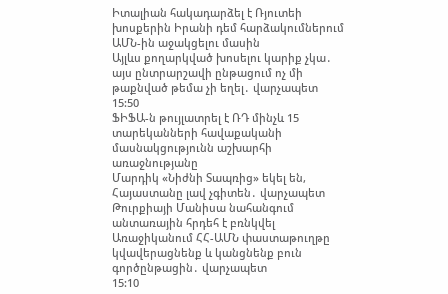Իտալիան հակադարձել է Ռյուտեի խոսքերին Իրանի դեմ հարձակումներում ԱՄՆ-ին աջակցելու մասին
Այլևս քողարկված խոսելու կարիք չկա․ այս ընտրարշավի ընթացում ոչ մի թաքնված թեմա չի եղել․ վարչապետ
15:50
ՖԻՖԱ-ն թույլատրել է ՌԴ մինչև 15 տարեկանների հավաքականի մասնակցությունն աշխարհի առաջնությանը
Մարդիկ «Նիժնի Տապռից» եկել են, Հայաստանը լավ չգիտեն․ վարչապետ
Թուրքիայի Մանիսա նահանգում անտառային հրդեհ է բռնկվել
Առաջիկանում ՀՀ-ԱՄՆ փաստաթուղթը կվավերացնենք և կանցնենք բուն գործընթացին․ վարչապետ
15:10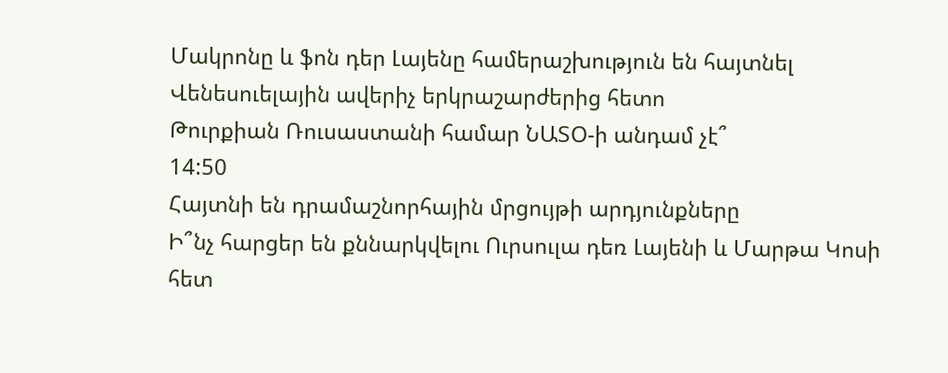Մակրոնը և ֆոն դեր Լայենը համերաշխություն են հայտնել Վենեսուելային ավերիչ երկրաշարժերից հետո
Թուրքիան Ռուսաստանի համար ՆԱՏՕ-ի անդամ չէ՞
14:50
Հայտնի են դրամաշնորհային մրցույթի արդյունքները
Ի՞նչ հարցեր են քննարկվելու Ուրսուլա դեռ Լայենի և Մարթա Կոսի հետ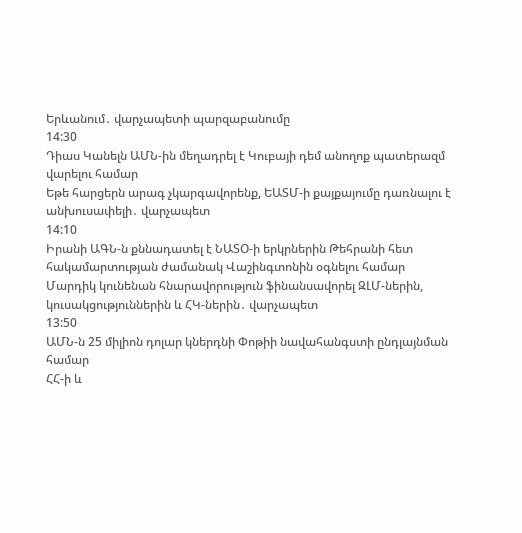Երևանում․ վարչապետի պարզաբանումը
14:30
Դիաս Կանելն ԱՄՆ-ին մեղադրել է Կուբայի դեմ անողոք պատերազմ վարելու համար
Եթե հարցերն արագ չկարգավորենք, ԵԱՏՄ-ի քայքայումը դառնալու է անխուսափելի․ վարչապետ
14:10
Իրանի ԱԳՆ-ն քննադատել է ՆԱՏՕ-ի երկրներին Թեհրանի հետ հակամարտության ժամանակ Վաշինգտոնին օգնելու համար
Մարդիկ կունենան հնարավորություն ֆինանսավորել ԶԼՄ-ներին, կուսակցություններին և ՀԿ-ներին․ վարչապետ
13:50
ԱՄՆ-ն 25 միլիոն դոլար կներդնի Փոթիի նավահանգստի ընդլայնման համար
ՀՀ-ի և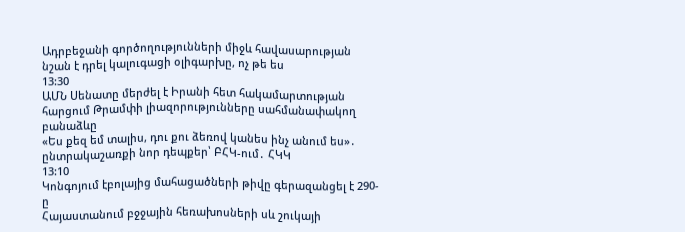Ադրբեջանի գործողությունների միջև հավասարության նշան է դրել կալուգացի օլիգարխը, ոչ թե ես
13:30
ԱՄՆ Սենատը մերժել է Իրանի հետ հակամարտության հարցում Թրամփի լիազորությունները սահմանափակող բանաձևը
«Ես քեզ եմ տալիս, դու քու ձեռով կանես ինչ անում ես»․ ընտրակաշառքի նոր դեպքեր՝ ԲՀԿ-ում․ ՀԿԿ
13:10
Կոնգոյում էբոլայից մահացածների թիվը գերազանցել է 290-ը
Հայաստանում բջջային հեռախոսների սև շուկայի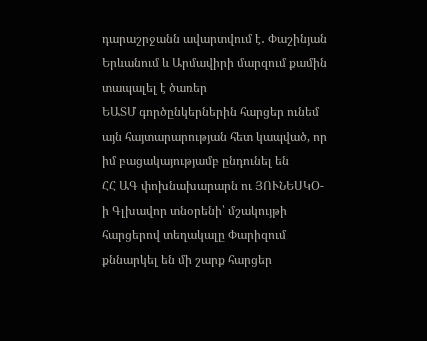դարաշրջանն ավարտվում է․ Փաշինյան
Երևանում և Արմավիրի մարզում քամին տապալել է ծառեր
ԵԱՏՄ գործընկերներին հարցեր ունեմ այն հայտարարության հետ կապված, որ իմ բացակայությամբ ընդունել են
ՀՀ ԱԳ փոխնախարարն ու ՅՈՒՆԵՍԿՕ-ի Գլխավոր տնօրենի՝ մշակույթի հարցերով տեղակալը Փարիզում քննարկել են մի շարք հարցեր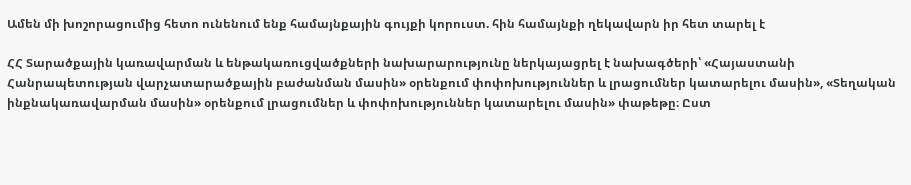Ամեն մի խոշորացումից հետո ունենում ենք համայնքային գույքի կորուստ. հին համայնքի ղեկավարն իր հետ տարել է

ՀՀ Տարածքային կառավարման և ենթակառուցվածքների նախարարությունը ներկայացրել է նախագծերի՝ «Հայաստանի Հանրապետության վարչատարածքային բաժանման մասին» օրենքում փոփոխություններ և լրացումներ կատարելու մասին», «Տեղական ինքնակառավարման մասին» օրենքում լրացումներ և փոփոխություններ կատարելու մասին» փաթեթը։ Ըստ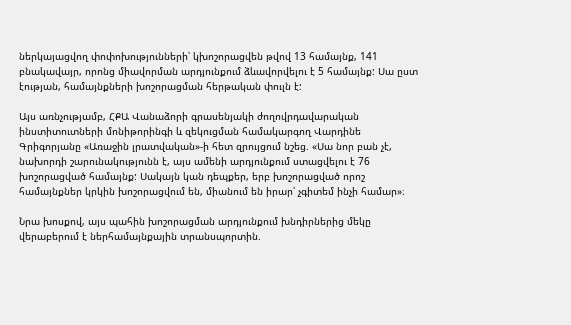ներկայացվող փոփոխությունների՝ կխոշորացվեն թվով 13 համայնք, 141 բնակավայր, որոնց միավորման արդյունքում ձևավորվելու է 5 համայնք: Սա ըստ էության, համայնքների խոշորացման հերթական փուլն է:

Այս առնչությամբ, ՀՔԱ Վանաձորի գրասենյակի ժողովրդավարական ինստիտուտների մոնիթորինգի և զեկուցման համակարգող Վարդինե Գրիգորյանը «Առաջին լրատվական»-ի հետ զրույցում նշեց. «Սա նոր բան չէ, նախորդի շարունակությունն է, այս ամենի արդյունքում ստացվելու է 76 խոշորացված համայնք: Սակայն կան դեպքեր, երբ խոշորացված որոշ համայնքներ կրկին խոշորացվում են, միանում են իրար՝ չգիտեմ ինչի համար»։

Նրա խոսքով, այս պահին խոշորացման արդյունքում խնդիրներից մեկը վերաբերում է ներհամայնքային տրանսպորտին.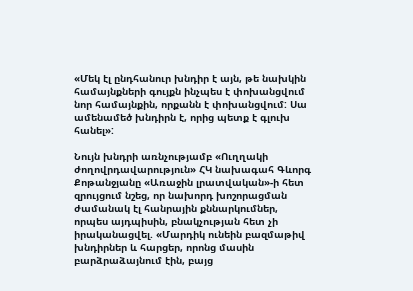«Մեկ էլ ընդհանուր խնդիր է այն, թե նախկին համայնքների գույքն ինչպես է փոխանցվում նոր համայնքին, որքանն է փոխանցվում: Սա ամենամեծ խնդիրն է, որից պետք է գլուխ հանել»:

Նույն խնդրի առնչությամբ «Ուղղակի ժողովրդավարություն» ՀԿ նախագահ Գևորգ Քոթանջյանը «Առաջին լրատվական»-ի հետ զրույցում նշեց, որ նախորդ խոշորացման ժամանակ էլ հանրային քննարկումներ, որպես այդպիսին, բնակչության հետ չի իրականացվել. «Մարդիկ ունեին բազմաթիվ խնդիրներ և հարցեր, որոնց մասին բարձրաձայնում էին, բայց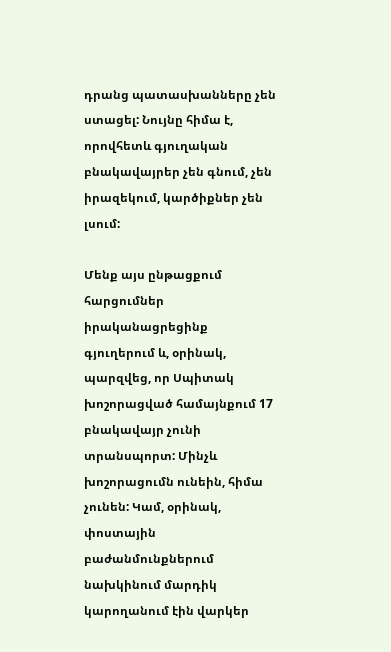դրանց պատասխանները չեն ստացել: Նույնը հիմա է, որովհետև գյուղական բնակավայրեր չեն գնում, չեն իրազեկում, կարծիքներ չեն լսում:

Մենք այս ընթացքում հարցումներ իրականացրեցինք գյուղերում և, օրինակ, պարզվեց, որ Սպիտակ խոշորացված համայնքում 17 բնակավայր չունի տրանսպորտ: Մինչև խոշորացումն ունեին, հիմա չունեն: Կամ, օրինակ, փոստային բաժանմունքներում նախկինում մարդիկ կարողանում էին վարկեր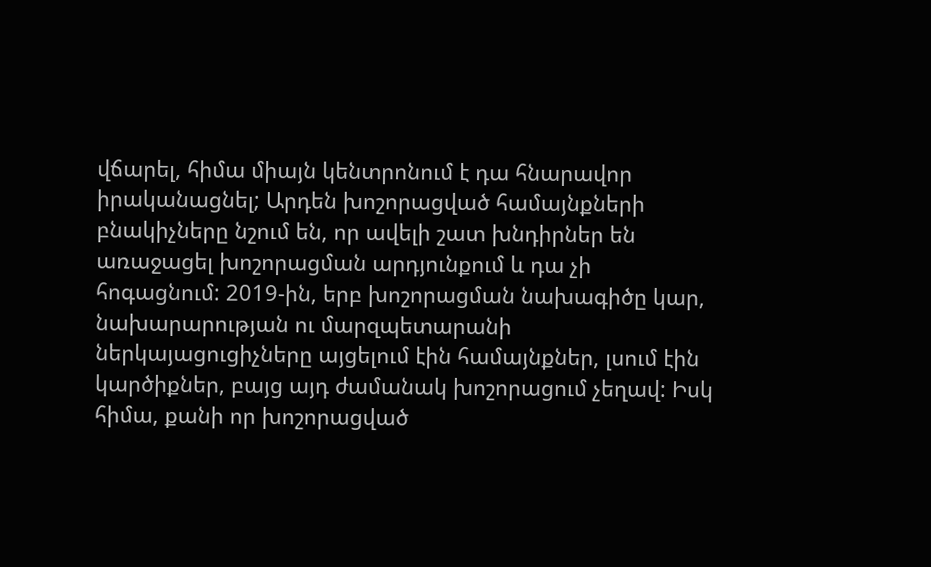վճարել, հիմա միայն կենտրոնում է դա հնարավոր իրականացնել; Արդեն խոշորացված համայնքների բնակիչները նշում են, որ ավելի շատ խնդիրներ են առաջացել խոշորացման արդյունքում և դա չի հոգացնում: 2019-ին, երբ խոշորացման նախագիծը կար, նախարարության ու մարզպետարանի ներկայացուցիչները այցելում էին համայնքներ, լսում էին կարծիքներ, բայց այդ ժամանակ խոշորացում չեղավ: Իսկ հիմա, քանի որ խոշորացված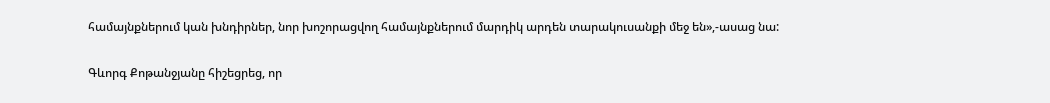համայնքներում կան խնդիրներ, նոր խոշորացվող համայնքներում մարդիկ արդեն տարակուսանքի մեջ են»,-ասաց նա:

Գևորգ Քոթանջյանը հիշեցրեց, որ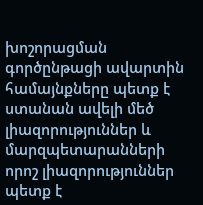խոշորացման գործընթացի ավարտին համայնքները պետք է ստանան ավելի մեծ լիազորություններ և մարզպետարանների որոշ լիազորություններ պետք է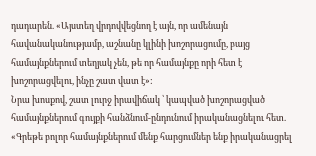դադարեն. «Այստեղ վրդովվեցնող է այն, որ ամենայն հավանականությամբ, աշնանը կլինի խոշորացումը, բայց համայնքներում տեղյակ չեն, թե որ համայնքը որի հետ է խոշորացվելու, ինչը շատ վատ է»:
Նրա խոսքով, շատ լուրջ իրավիճակ ՝ կապված խոշորացված համայնքներում գույքի հանձնում-ընդունում իրականացնելու հետ. «Գրեթե բոլոր համայնքներում մենք հարցումներ ենք իրականացրել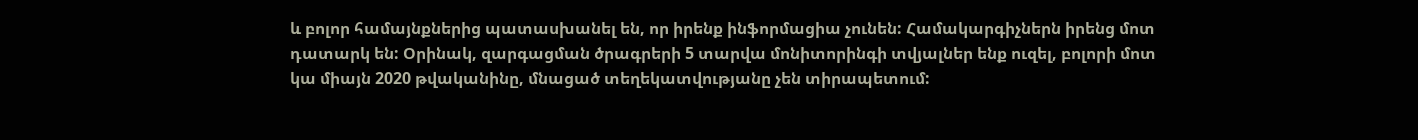և բոլոր համայնքներից պատասխանել են, որ իրենք ինֆորմացիա չունեն: Համակարգիչներն իրենց մոտ դատարկ են: Օրինակ, զարգացման ծրագրերի 5 տարվա մոնիտորինգի տվյալներ ենք ուզել, բոլորի մոտ կա միայն 2020 թվականինը, մնացած տեղեկատվությանը չեն տիրապետում: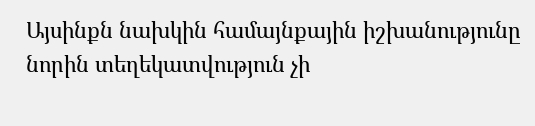Այսինքն նախկին համայնքային իշխանությունը նորին տեղեկատվություն չի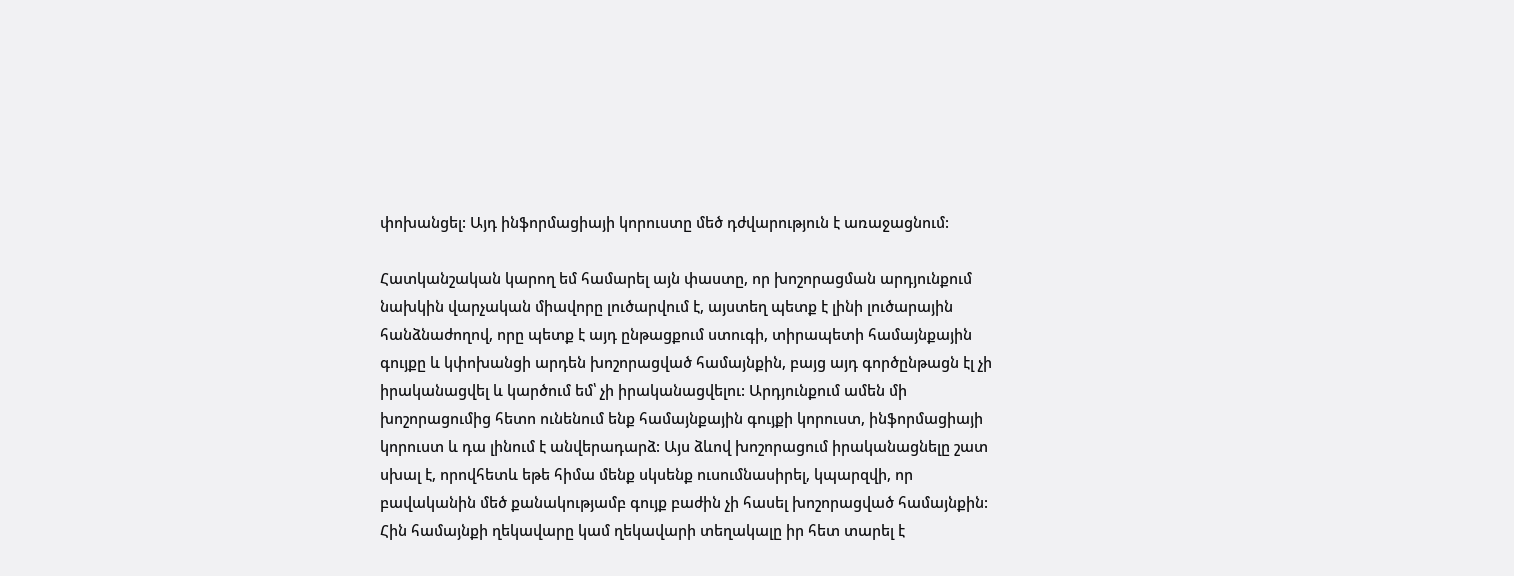փոխանցել: Այդ ինֆորմացիայի կորուստը մեծ դժվարություն է առաջացնում:

Հատկանշական կարող եմ համարել այն փաստը, որ խոշորացման արդյունքում նախկին վարչական միավորը լուծարվում է, այստեղ պետք է լինի լուծարային հանձնաժողով, որը պետք է այդ ընթացքում ստուգի, տիրապետի համայնքային գույքը և կփոխանցի արդեն խոշորացված համայնքին, բայց այդ գործընթացն էլ չի իրականացվել և կարծում եմ՝ չի իրականացվելու: Արդյունքում ամեն մի խոշորացումից հետո ունենում ենք համայնքային գույքի կորուստ, ինֆորմացիայի կորուստ և դա լինում է անվերադարձ: Այս ձևով խոշորացում իրականացնելը շատ սխալ է, որովհետև եթե հիմա մենք սկսենք ուսումնասիրել, կպարզվի, որ բավականին մեծ քանակությամբ գույք բաժին չի հասել խոշորացված համայնքին: Հին համայնքի ղեկավարը կամ ղեկավարի տեղակալը իր հետ տարել է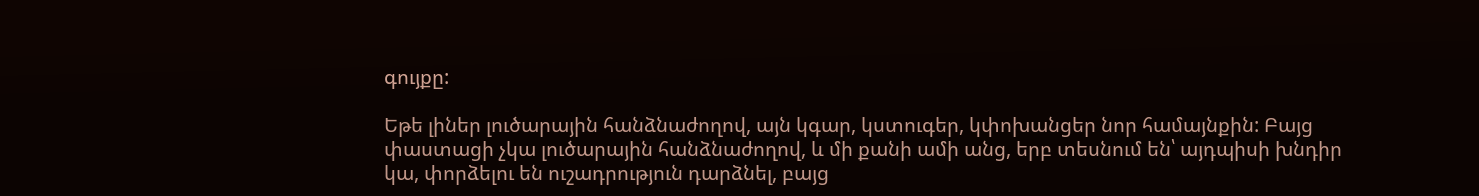գույքը:

Եթե լիներ լուծարային հանձնաժողով, այն կգար, կստուգեր, կփոխանցեր նոր համայնքին: Բայց փաստացի չկա լուծարային հանձնաժողով, և մի քանի ամի անց, երբ տեսնում են՝ այդպիսի խնդիր կա, փորձելու են ուշադրություն դարձնել, բայց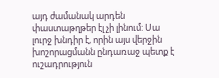այդ ժամանակ արդեն փաստաթղթեր էլ չի լինում: Սա լուրջ խնդիր է, որին այս վերջին խոշորացմանն ընդառաջ պետք է ուշադրություն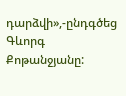դարձվի»,-ընդգծեց Գևորգ Քոթանջյանը: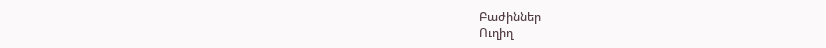Բաժիններ
Ուղիղ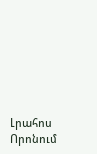Լրահոս
Որոնում